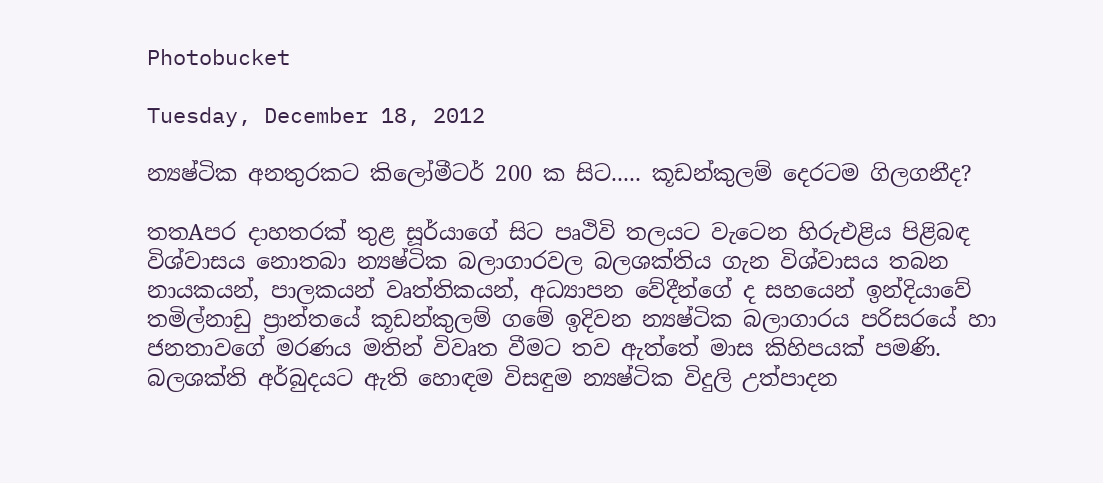Photobucket

Tuesday, December 18, 2012

න්‍යෂ්ටික අනතුරකට කිලෝමීටර් 200 ක සිට..... කූඩන්කුලම් දෙරටම ගිලගනීද?

තතAපර දාහතරක්‌ තුළ සූර්යාගේ සිට පෘථිවි තලයට වැටෙන හිරුඑළිය පිළිබඳ විශ්වාසය නොතබා න්‍යෂ්ටික බලාගාරවල බලශක්‌තිය ගැන විශ්වාසය තබන නායකයන්, පාලකයන් වෘත්තිකයන්, අධ්‍යාපන වේදීන්ගේ ද සහයෙන් ඉන්දියාවේ තමිල්නාඩු ප්‍රාන්තයේ කූඩන්කුලම් ගමේ ඉදිවන න්‍යෂ්ටික බලාගාරය පරිසරයේ හා ජනතාවගේ මරණය මතින් විවෘත වීමට තව ඇත්තේ මාස කිහිපයක්‌ පමණි. බලශක්‌ති අර්බුදයට ඇති හොඳම විසඳුම න්‍යෂ්ටික විදුලි උත්පාදන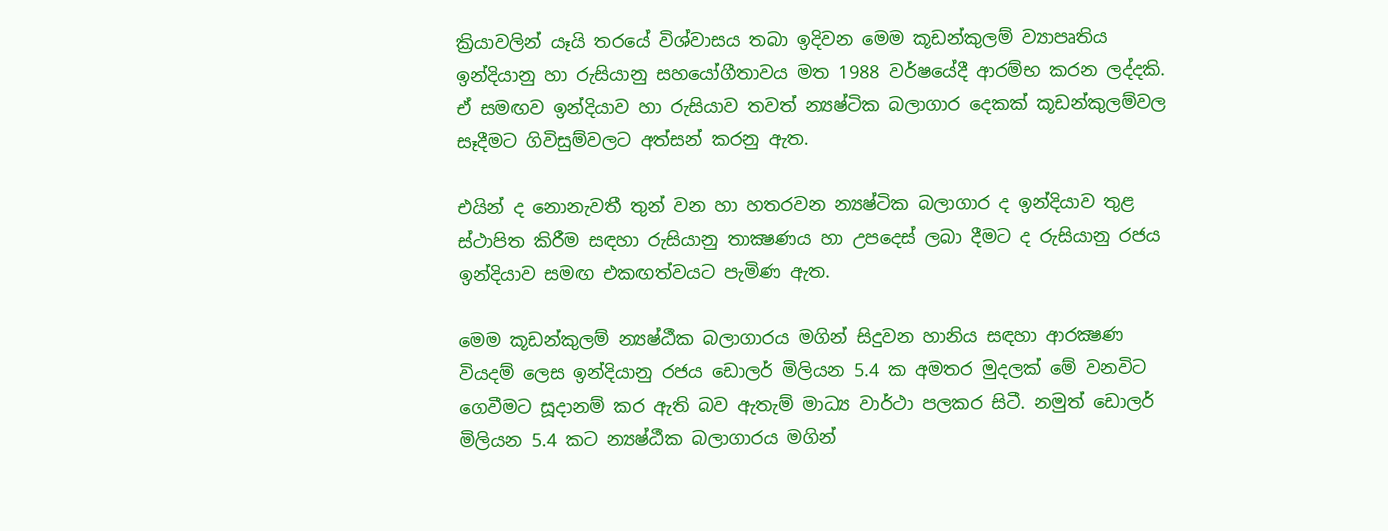ක්‍රියාවලින් යෑයි තරයේ විශ්වාසය තබා ඉදිවන මෙම කූඩන්කුලම් ව්‍යාපෘතිය ඉන්දියානු හා රුසියානු සහයෝගීතාවය මත 1988 වර්ෂයේදී ආරම්භ කරන ලද්දකි. ඒ සමඟව ඉන්දියාව හා රුසියාව තවත් න්‍යෂ්ටික බලාගාර දෙකක්‌ කූඩන්කුලම්වල සෑදීමට ගිවිසුම්වලට අත්සන් කරනු ඇත.

එයින් ද නොනැවතී තුන් වන හා හතරවන න්‍යෂ්ටික බලාගාර ද ඉන්දියාව තුළ ස්‌ථාපිත කිරීම සඳහා රුසියානු තාක්‍ෂණය හා උපදෙස්‌ ලබා දීමට ද රුසියානු රජය ඉන්දියාව සමඟ එකඟත්වයට පැමිණ ඇත.

මෙම කූඩන්කුලම් න්‍යෂ්ඨීක බලාගාරය මගින් සිදුවන හානිය සඳහා ආරක්‍ෂණ වියදම් ලෙස ඉන්දියානු රජය ඩොලර් මිලියන 5.4 ක අමතර මුදලක්‌ මේ වනවිට ගෙවීමට සූදානම් කර ඇති බව ඇතැම් මාධ්‍ය වාර්ථා පලකර සිටී. නමුත් ඩොලර් මිලියන 5.4 කට න්‍යෂ්ඨීක බලාගාරය මගින්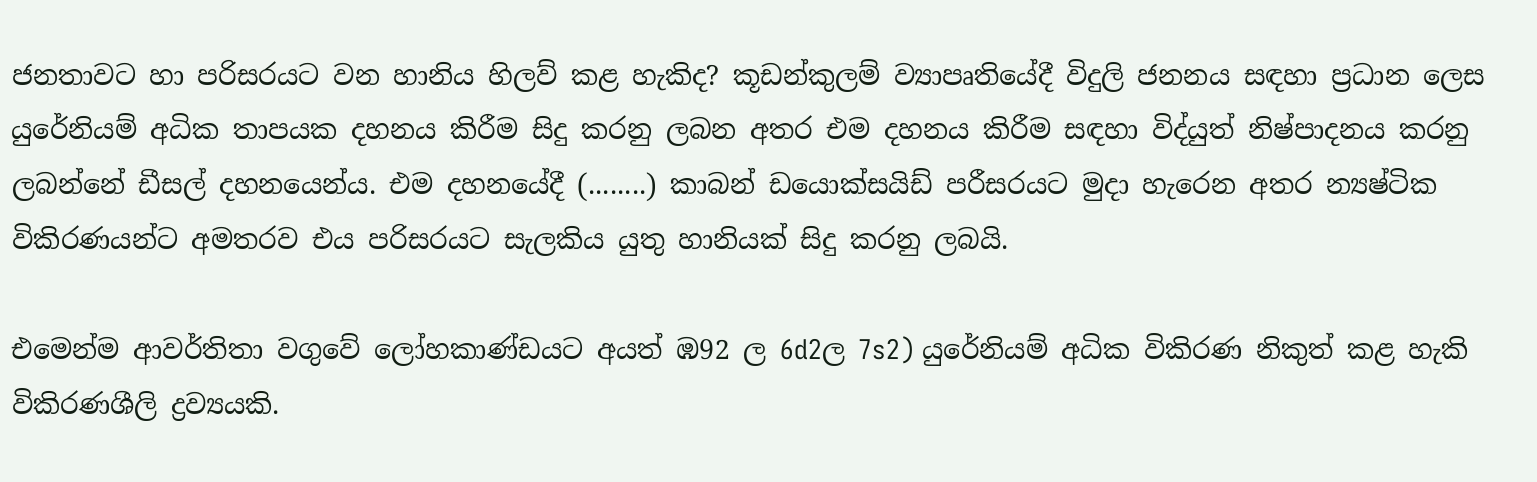ජනතාවට හා පරිසරයට වන හානිය හිලව් කළ හැකිද? කූඩන්කුලම් ව්‍යාපෘතියේදී විදුලි ජනනය සඳහා ප්‍රධාන ලෙස යුරේනියම් අධික තාපයක දහනය කිරීම සිදු කරනු ලබන අතර එම දහනය කිරීම සඳහා විද්යුත් නිෂ්පාදනය කරනු ලබන්නේ ඩීසල් දහනයෙන්ය. එම දහනයේදී (........) කාබන් ඩයොක්‌සයිඩ් පරීසරයට මුදා හැරෙන අතර න්‍යෂ්ටික විකිරණයන්ට අමතරව එය පරිසරයට සැලකිය යුතු හානියක්‌ සිදු කරනු ලබයි.

එමෙන්ම ආවර්තිතා වගුවේ ලෝහකාණ්‌ඩයට අයත් ඹ92 ල 6d2ල 7s2) යුරේනියම් අධික විකිරණ නිකුත් කළ හැකි විකිරණශීලි ද්‍රව්‍යයකි.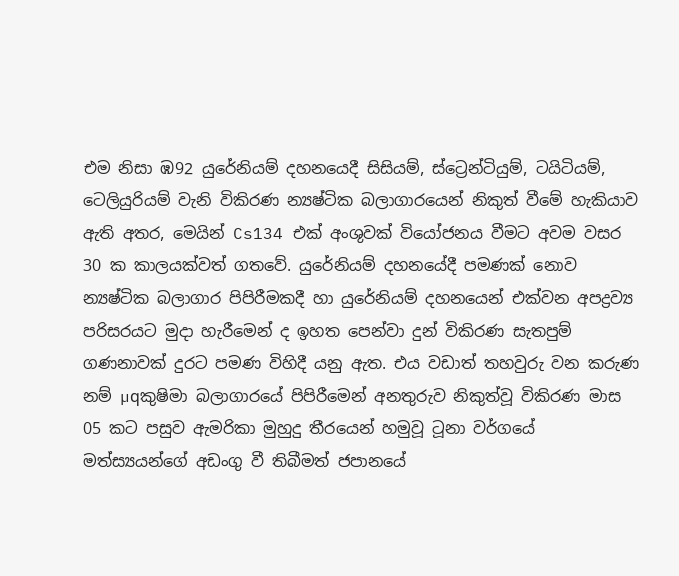එම නිසා ඹ92 යුරේනියම් දහනයෙදී සිසියම්, ස්‌ට්‍රෙන්ටියුම්, ටයිටියම්, ටෙලියුරියම් වැනි විකිරණ න්‍යෂ්ටික බලාගාරයෙන් නිකුත් වීමේ හැකියාව ඇති අතර, මෙයින් Cs134 එක්‌ අංශුවක්‌ වියෝජනය වීමට අවම වසර 30 ක කාලයක්‌වත් ගතවේ. යුරේනියම් දහනයේදී පමණක්‌ නොව න්‍යෂ්ටික බලාගාර පිපිරීමකදී හා යුරේනියම් දහනයෙන් එක්‌වන අපද්‍රව්‍ය පරිසරයට මුදා හැරීමෙන් ද ඉහත පෙන්වා දුන් විකිරණ සැතපුම් ගණනාවක්‌ දුරට පමණ විහිදී යනු ඇත. එය වඩාත් තහවුරු වන කරුණ නම් µqකුෂිමා බලාගාරයේ පිපිරීමෙන් අනතුරුව නිකුත්වූ විකිරණ මාස 05 කට පසුව ඇමරිකා මුහුදු තීරයෙන් හමුවූ ටූනා වර්ගයේ මත්ස්‍යයන්ගේ අඩංගු වී තිබීමත් ජපානයේ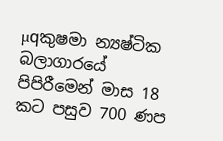µqකුෂමා න්‍යෂ්ටික බලාගාරයේ පිපිරීමෙන් මාස 18 කට පසුව 700 ණප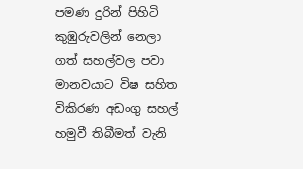පමණ දුරින් පිහිටි කුඹුරුවලින් නෙලා ගත් සහල්වල පවා මානවයාට විෂ සහිත විකිරණ අඩංගු සහල් හමුවී තිබීමත් වැනි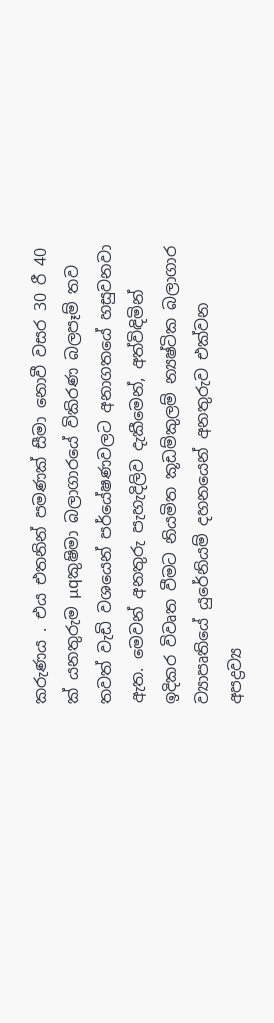කරුණය . එය එතනින් පමණක්‌ සීමා නොවී වසර 30 රී 40 ක්‌ යනතුරුම µqකුෂිමා බලාගාරයේ විකිරණ බලපෑම් තව තවත් වැඩි වශයෙන් පර්යේෂණවලට අනාගතයේ හසුවනවා ඇත. මෙවන් අනතුරු පැහැදිලිව දැකීමෙන්, අත්විඳිමින් ඉදිකර විවෘත වීමට නියමිත කූඩම්කුලම් න්‍යෂ්ටික බලාගාර ව්‍යාපෘතියේ යුරේනියම් දහනයෙන් අනතුරුව එක්‌වන අපද්‍රව්‍ය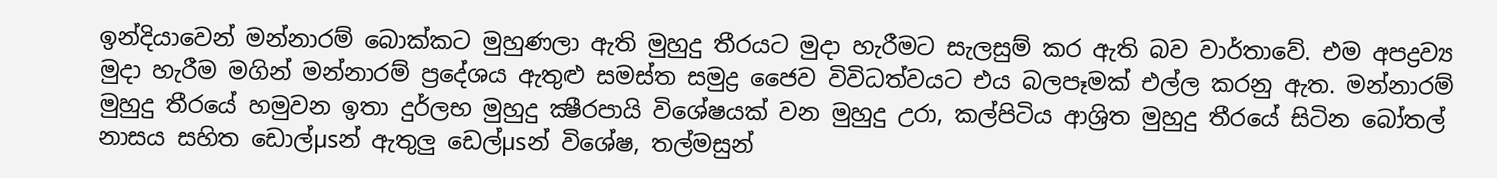ඉන්දියාවෙන් මන්නාරම් බොක්‌කට මුහුණලා ඇති මුහුදු තීරයට මුදා හැරීමට සැලසුම් කර ඇති බව වාර්තාවේ. එම අපද්‍රව්‍ය මුදා හැරීම මගින් මන්නාරම් ප්‍රදේශය ඇතුළු සමස්‌ත සමුද්‍ර ජෛව විවිධත්වයට එය බලපෑමක්‌ එල්ල කරනු ඇත. මන්නාරම් මුහුදු තීරයේ හමුවන ඉතා දුර්ලභ මුහුදු ක්‍ෂීරපායි විශේෂයක්‌ වන මුහුදු උරා, කල්පිටිය ආශ්‍රිත මුහුදු තීරයේ සිටින බෝතල් නාසය සහිත ඩොල්µsන් ඇතුලු ඩෙල්µsන් විශේෂ, තල්මසුන්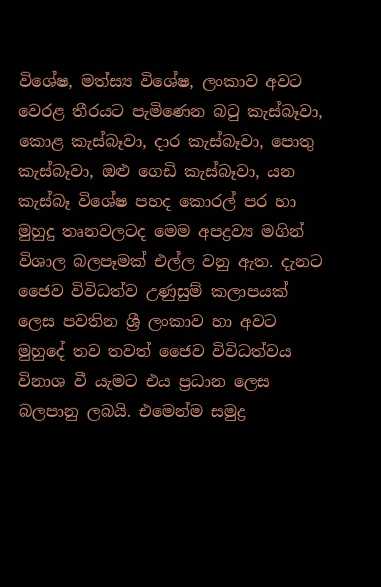විශේෂ, මත්ස්‍ය විශේෂ, ලංකාව අවට වෙරළ තීරයට පැමිණෙන බටු කැස්‌බෑවා, කොළ කැස්‌බෑවා, දාර කැස්‌බෑවා, පොතු කැස්‌බෑවා, ඔළු ගෙඩි කැස්‌බෑවා, යන කැස්‌බෑ විශේෂ පහද කොරල් පර හා මුහුදු තෘනවලටද මෙම අපද්‍රව්‍ය මගින් විශාල බලපෑමක්‌ එල්ල වනු ඇත. දැනට ජෛව විවිධත්ව උණුසුම් කලාපයක්‌ ලෙස පවතින ශ්‍රී ලංකාව හා අවට මුහුදේ තව තවත් ජෛව විවිධත්වය විනාශ වී යැමට එය ප්‍රධාන ලෙස බලපානු ලබයි. එමෙන්ම සමුද්‍ර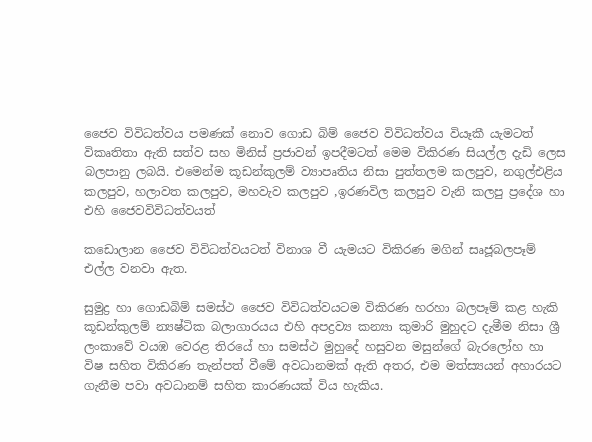ජෛව විවිධත්වය පමණක්‌ නොව ගොඩ බිම් ජෛව විවිධත්වය වියෑකී යැමටත් විකෘතිතා ඇති සත්ව සහ මිනිස්‌ ප්‍රජාවන් ඉපදීමටත් මෙම විකිරණ සියල්ල දැඩි ලෙස බලපානු ලබයි. එමෙන්ම කූඩන්කුලම් ව්‍යාපෘතිය නිසා පුත්තලම කලපුව, නගුල්එළිය කලපුව, හලාවත කලපුව, මහවැව කලපුව ,ඉරණවිල කලපුව වැනි කලපු ප්‍රදේශ හා එහි ජෛවවිවිධත්වයත්

කඩොලාන ජෛව විවිධත්වයටත් විනාශ වී යැමයට විකිරණ මගින් සෘජූබලපෑම් එල්ල වනවා ඇත.

සුමුද්‍ර හා ගොඩබිම් සමස්‌ථ ජෛව විවිධත්වයටම විකිරණ හරහා බලපෑම් කළ හැකි කූඩන්කුලම් න්‍යෂ්ටික බලාගාරයය එහි අපද්‍රව්‍ය කන්‍යා කුමාරි මුහුදට දැමීම නිසා ශ්‍රී ලංකාවේ වයඹ වෙරළ තිරයේ හා සමස්‌ථ මුහුදේ හසුවන මසුන්ගේ බැරලෝහ හා විෂ සහිත විකිරණ තැන්පත් වීමේ අවධානමක්‌ ඇති අතර, එම මත්ස්‍යයන් අහාරයට ගැනීම පවා අවධානම් සහිත කාරණයක්‌ විය හැකිය.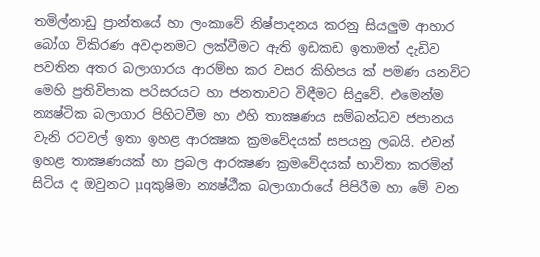තමිල්නාඩු ප්‍රාන්තයේ හා ලංකාවේ නිෂ්පාදනය කරනු සියලුම ආහාර බෝග විකිරණ අවදානමට ලක්‌වීමට ඇති ඉඩකඩ ඉතාමත් දැඩිව පවතින අතර බලාගාරය ආරම්භ කර වසර කිහිපය ක්‌ පමණ යනවිට මෙහි ප්‍රතිවිපාක පරිසරයට හා ජනතාවට විඳීමට සිදුවේ. එමෙන්ම න්‍යෂ්ටික බලාගාර පිහිටවීම හා ඵහි තාක්‍ෂණය සම්බන්ධව ජපානය වැනි රටවල් ඉතා ඉහළ ආරක්‍ෂක ක්‍රමවේදයක්‌ සපයනු ලබයි. එවන් ඉහළ තාක්‍ෂණයක්‌ හා ප්‍රබල ආරක්‍ෂණ ක්‍රමවේදයක්‌ භාවිතා කරමින් සිටිය ද ඔවුනට µqකුෂිමා න්‍යෂ්ඨීක බලාගාරායේ පිපිරීම හා මේ වන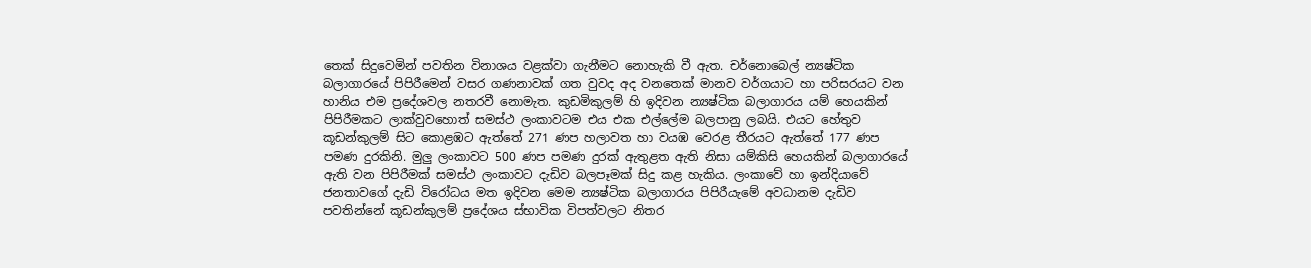තෙක්‌ සිදුවෙමින් පවතින විනාශය වළක්‌වා ගැනීමට නොහැකි වී ඇත. චර්නොබෙල් න්‍යෂ්ටික බලාගාරයේ පිපිරීමෙන් වසර ගණනාවක්‌ ගත වුවද අද වනතෙක්‌ මානව වර්ගයාට හා පරිසරයට වන හානිය එම ප්‍රදේශවල නතරවී නොමැත. කුඩමිකුලම් හි ඉදිවන න්‍යෂ්ටික බලාගාරය යම් හෙයකින් පිපිරීමකට ලාක්‌වුවහොත් සමස්‌ථ ලංකාවටම එය එක එල්ලේම බලපානු ලබයි. එයට හේතුව කූඩන්කුලම් සිට කොළඹට ඇත්තේ 271 ණප හලාවත හා වයඹ වෙරළ තීරයට ඇත්තේ 177 ණප පමණ දුරකිනි. මුලු ලංකාවට 500 ණප පමණ දුරක්‌ ඇතුළත ඇති නිසා යම්කිසි හෙයකින් බලාගාරයේ ඇති වන පිපිරීමක්‌ සමස්‌ථ ලංකාවට දැඩිව බලපෑමක්‌ සිදු කළ හැකිය. ලංකාවේ හා ඉන්දියාවේ ජනතාවගේ දැඩි විරෝධය මත ඉදිවන මෙම න්‍යෂ්ටික බලාගාරය පිපිරීයැමේ අවධානම දැඩිව පවතින්නේ කූඩන්කුලම් ප්‍රදේශය ස්‌භාවික විපත්වලට නිතර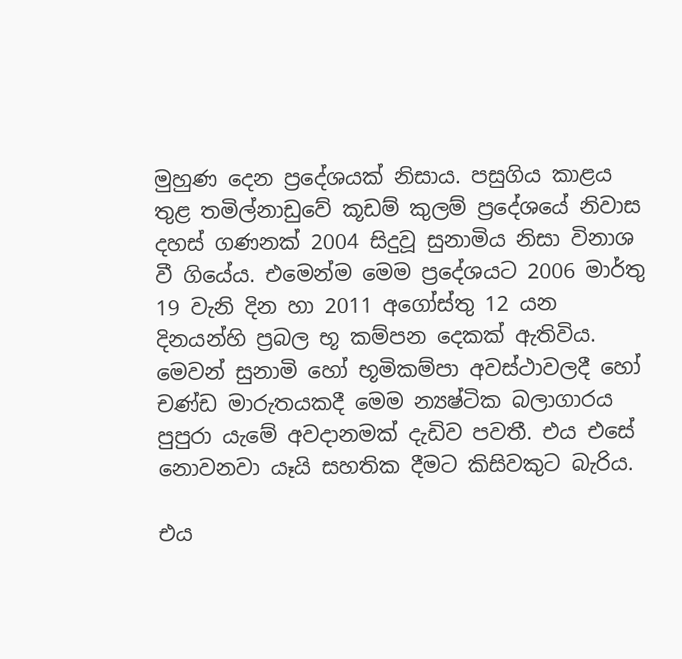මුහුණ දෙන ප්‍රදේශයක්‌ නිසාය. පසුගිය කාළය තුළ තමිල්නාඩුවේ කූඩම් කුලම් ප්‍රදේශයේ නිවාස දහස්‌ ගණනක්‌ 2004 සිදුවූ සුනාමිය නිසා විනාශ වී ගියේය. එමෙන්ම මෙම ප්‍රදේශයට 2006 මාර්තු 19 වැනි දින හා 2011 අගෝස්‌තු 12 යන දිනයන්හි ප්‍රබල භූ කම්පන දෙකක්‌ ඇතිවිය. මෙවන් සුනාමි හෝ භූමිකම්පා අවස්‌ථාවලදී හෝ චණ්‌ඩ මාරුතයකදී මෙම න්‍යෂ්ටික බලාගාරය පුපුරා යැමේ අවදානමක්‌ දැඩිව පවතී. එය එසේ නොවනවා යෑයි සහතික දීමට කිසිවකුට බැරිය.

එය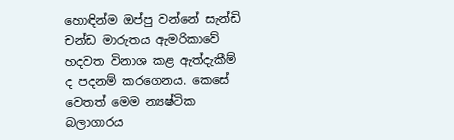හොඳින්ම ඔප්පු වන්නේ සැන්ඩි චන්ඩ මාරුතය ඇමරිකාවේ හදවත විනාශ කළ ඇත්දැකීම් ද පදනම් කරගෙනය. කෙසේ වෙතත් මෙම න්‍යෂ්ටික බලාගාරය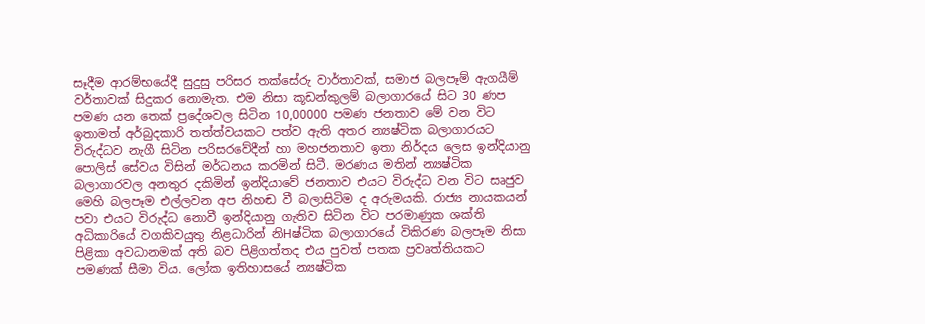සෑදීම ආරම්භයේදී සුදුසු පරිසර තක්‌සේරු වාර්තාවක්‌, සමාජ බලපෑම් ඇගයීම් වර්තාවක්‌ සිදුකර නොමැත. එම නිසා කූඩන්කුලම් බලාගාරයේ සිට 30 ණප පමණ යන තෙක්‌ ප්‍රදේශවල සිටින 10,00000 පමණ ජනතාව මේ වන විට ඉතාමත් අර්බුදකාරි තත්ත්වයකට පත්ව ඇති අතර න්‍යෂ්ටික බලාගාරයට විරුද්ධව නැගී සිටින පරිසරවේදීන් හා මහජනතාව ඉතා නිර්දය ලෙස ඉන්දියානු පොලිස්‌ සේවය විසින් මර්ධනය කරමින් සිටී. මරණය මතින් න්‍යෂ්ටික බලාගාරවල අනතුර දකිමින් ඉන්දියාවේ ජනතාව එයට විරුද්ධ වන විට සෘජුව මෙහි බලපෑම එල්ලවන අප නිහඬ වී බලාසිටිම ද අරුමයකි. රාජ්‍ය නායකයන් පවා එයට විරුද්ධ නොවී ඉන්දියානු ගැතිව සිටින විට පරමාණුක ශක්‌ති අධිකාරියේ වගකිවයුතු නිළධාරින් නිHෂ්ටික බලාගාරයේ විකිරණ බලපෑම නිසා පිළිකා අවධානමක්‌ අති බව පිළිගත්තද එය පුවත් පතක ප්‍රවෘත්තියකට පමණක්‌ සීමා විය. ලෝක ඉතිහාසයේ න්‍යෂ්ටික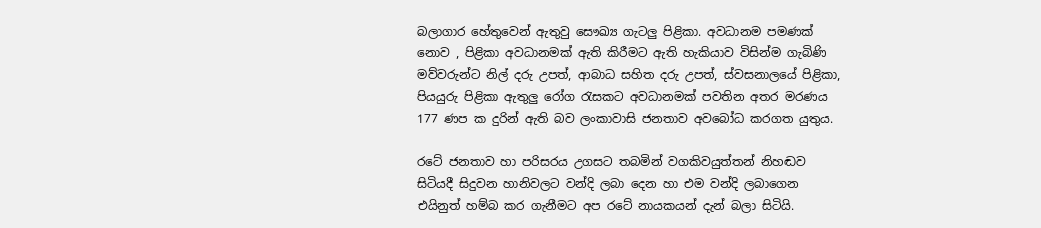බලාගාර හේතුවෙන් ඇතුවු සෞඛ්‍ය ගැටලු පිළිකා. අවධානම පමණක්‌ නොව , පිළිකා අවධානමක්‌ ඇති කිරීමට ඇති හැකියාව විසින්ම ගැබිණි මව්වරුන්ට නිල් දරු උපත්, ආබාධ සහිත දරු උපත්, ස්‌වසනාලයේ පිළිකා, පියයුරු පිළිකා ඇතුලු රෝග රැසකට අවධානමක්‌ පවතින අතර මරණය 177 ණප ක දුරින් ඇති බව ලංකාවාසි ජනතාව අවබෝධ කරගත යුතුය.

රටේ ජනතාව හා පරිසරය උගසට තබමින් වගකිවයුත්තන් නිහඬව සිටියදී සිදුවන හානිවලට වන්දි ලබා දෙන හා එම වන්දි ලබාගෙන එයිනුත් හම්බ කර ගැනීමට අප රටේ නායකයන් දැන් බලා සිටියි.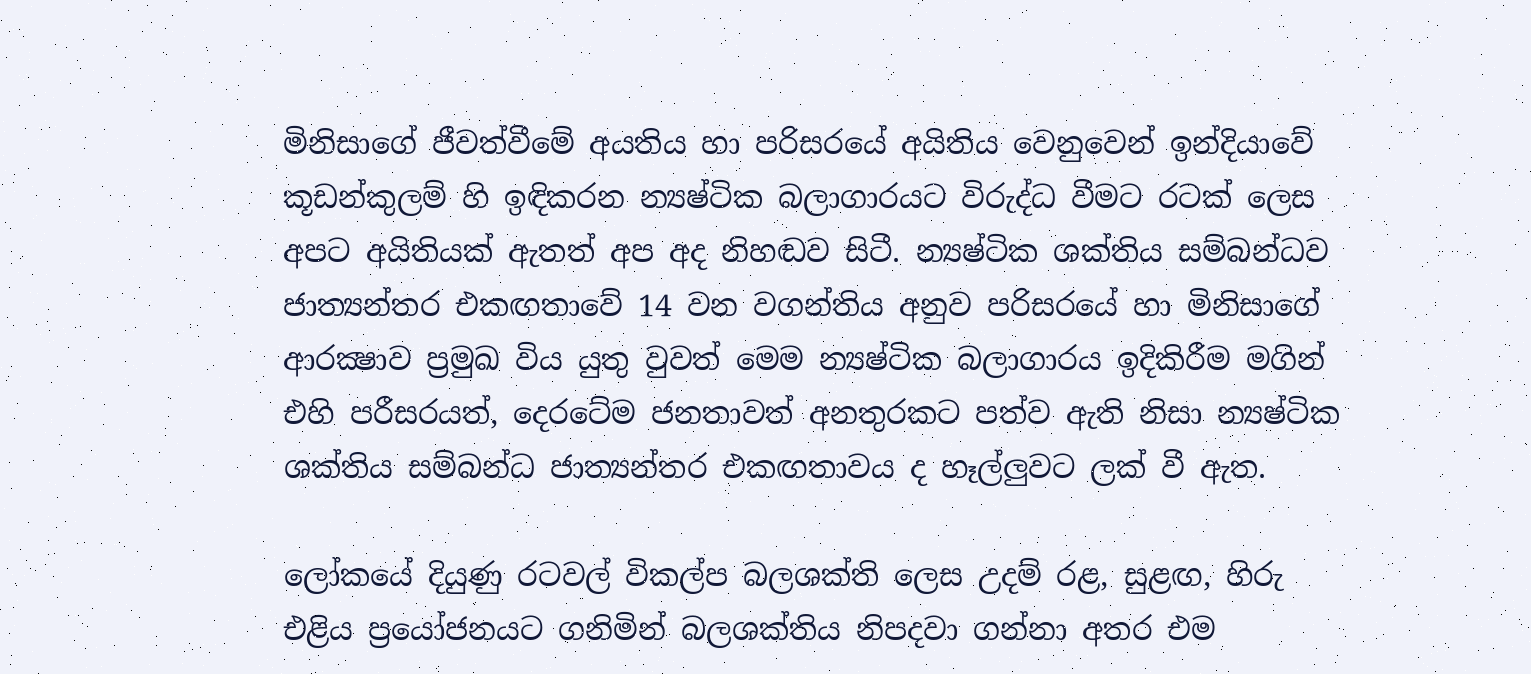මිනිසාගේ ජීවත්වීමේ අයතිය හා පරිසරයේ අයිතිය වෙනුවෙන් ඉන්දියාවේ කූඩන්කුලම් හි ඉඳිකරන න්‍යෂ්ටික බලාගාරයට විරුද්ධ වීමට රටක්‌ ලෙස අපට අයිතියක්‌ ඇතත් අප අද නිහඬව සිටී. න්‍යෂ්ටික ශක්‌තිය සම්බන්ධව ජාත්‍යන්තර එකඟතාවේ 14 වන වගන්තිය අනුව පරිසරයේ හා මිනිසාගේ ආරක්‍ෂාව ප්‍රමුඛ විය යුතු වුවත් මෙම න්‍යෂ්ටික බලාගාරය ඉදිකිරීම මගින් එහි පරීසරයත්, දෙරටේම ජනතාවත් අනතුරකට පත්ව ඇති නිසා න්‍යෂ්ටික ශක්‌තිය සම්බන්ධ ජාත්‍යන්තර එකඟතාවය ද හෑල්ලුවට ලක්‌ වී ඇත.

ලෝකයේ දියුණු රටවල් විකල්ප බලශක්‌ති ලෙස උදම් රළ, සුළඟ, හිරු එළිය ප්‍රයෝජනයට ගනිමින් බලශක්‌තිය නිපදවා ගන්නා අතර එම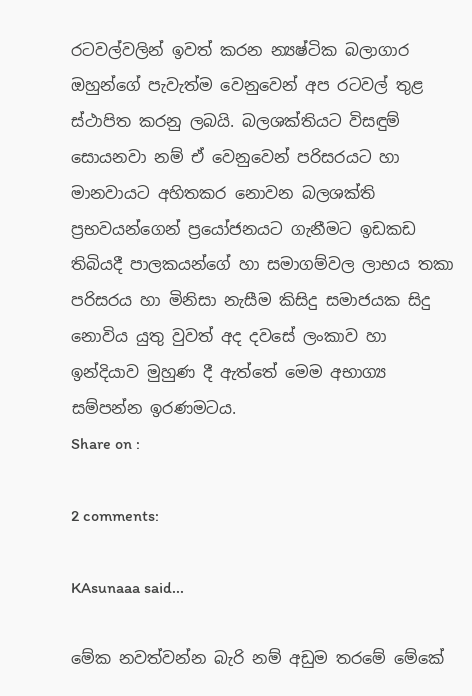රටවල්වලින් ඉවත් කරන න්‍යෂ්ටික බලාගාර ඔහුන්ගේ පැවැත්ම වෙනුවෙන් අප රටවල් තුළ ස්‌ථාපිත කරනු ලබයි. බලශක්‌තියට විසඳුම් සොයනවා නම් ඒ වෙනුවෙන් පරිසරයට හා මානවායට අහිතකර නොවන බලශක්‌ති ප්‍රභවයන්ගෙන් ප්‍රයෝජනයට ගැනීමට ඉඩකඩ තිබියදී පාලකයන්ගේ හා සමාගම්වල ලාභය තකා පරිසරය හා මිනිසා නැසීම කිසිදු සමාජයක සිදු නොවිය යුතු වුවත් අද දවසේ ලංකාව හා ඉන්දියාව මුහුණ දී ඇත්තේ මෙම අභාග්‍ය සම්පන්න ඉරණමටය.
Share on :

2 comments:

KAsunaaa said...

මේක නවත්වන්න බැරි නම් අඩුම තරමේ මේකේ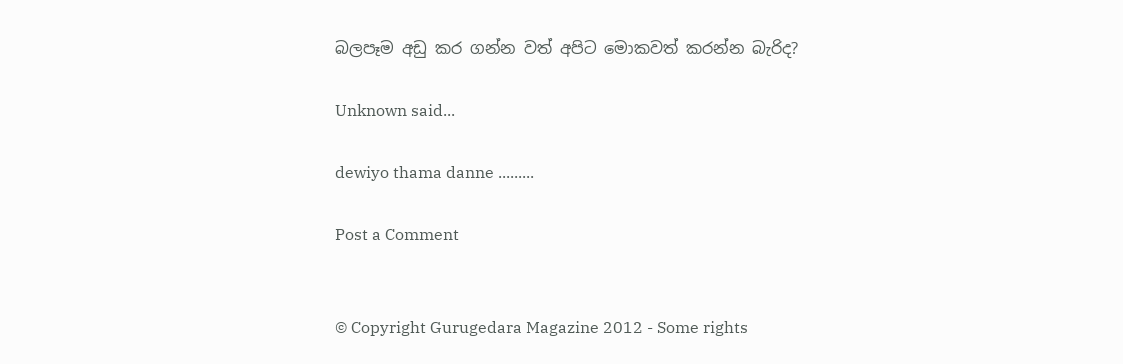බලපෑම අඩු කර ගන්න වත් අපිට මොකවත් කරන්න බැරිද?

Unknown said...

dewiyo thama danne .........

Post a Comment


© Copyright Gurugedara Magazine 2012 - Some rights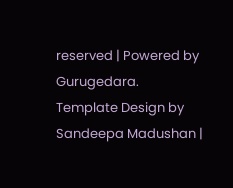reserved | Powered by Gurugedara.
Template Design by Sandeepa Madushan |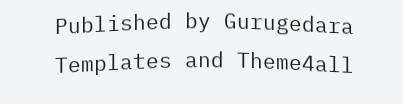Published by Gurugedara Templates and Theme4all